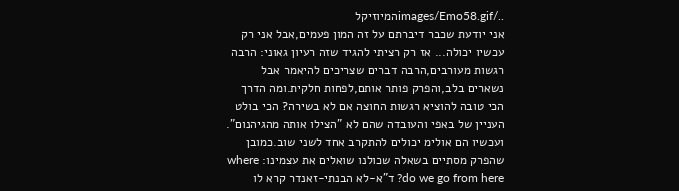../images/Emo58.gifהמיוזיקל
אני יודעת שכבר דיברתם על זה המון פעמים,אבל אני רק עכשיו יכולה... אז רק רציתי להגיד שזה רעיון גאוני: הרבה רגשות מעורבים,הרבה דברים שצריכים להיאמר אבל נשארים בלב,והפרק פותר אותם,לפחות חלקית.ומה הדרך הכי טובה להוציא רגשות החוצה אם לא בשירה? הכי בולט העניין של באפי והעובדה שהם לא "הצילו אותה מהגיהנום". ועכשיו הם אולימ יכולים להתקרב אחד לשני שוב.כמובן שהפרק מסתיים בשאלה שכולנו שואלים את עצמינו: where do we go from here? ד"א-לא הבנתי-זאנדר קרא לו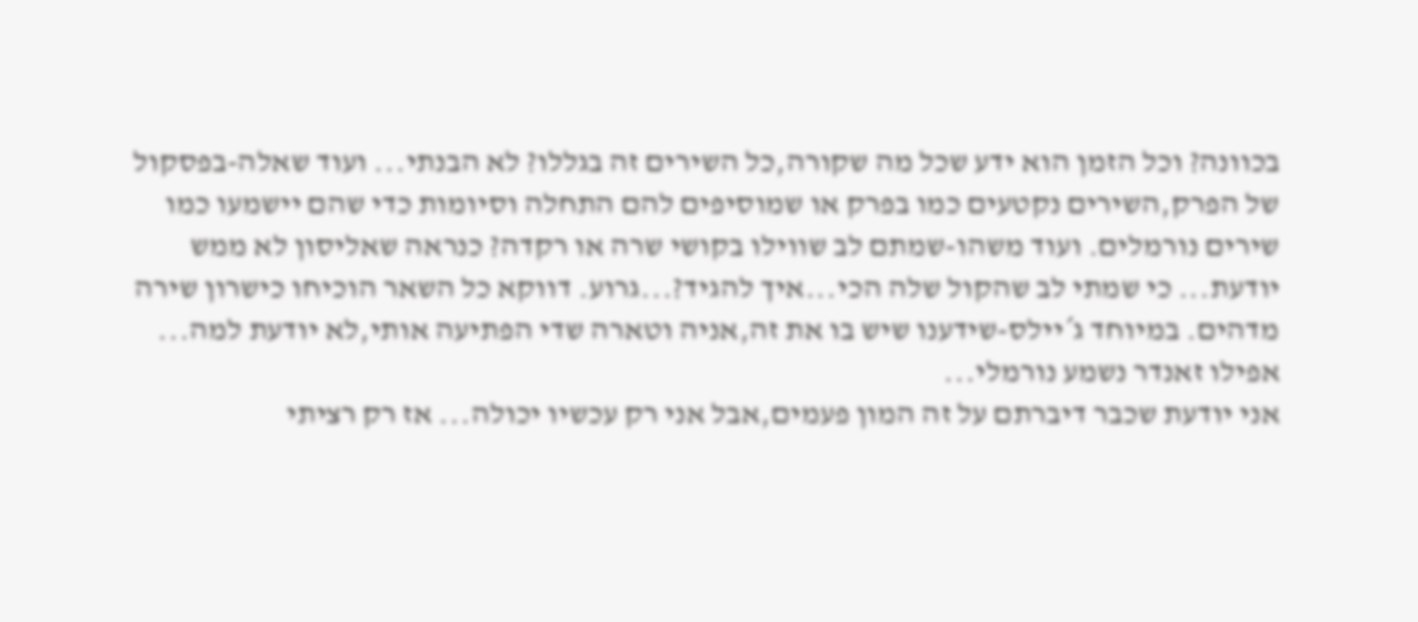בכוונה? וכל הזמן הוא ידע שכל מה שקורה,כל השירים זה בגללו? לא הבנתי... ועוד שאלה-בפסקול של הפרק,השירים נקטעים כמו בפרק או שמוסיפים להם התחלה וסיומות כדי שהם יישמעו כמו שירים נורמלים. ועוד משהו-שמתם לב שווילו בקושי שרה או רקדה? כנראה שאליסון לא ממש יודעת... כי שמתי לב שהקול שלה הכי...איך להגיד?...גרוע. דווקא כל השאר הוכיחו כישרון שירה מדהים. במיוחד ג´יילס-שידענו שיש בו את זה,אניה וטארה שדי הפתיעה אותי,לא יודעת למה... אפילו זאנדר נשמע נורמלי...
אני יודעת שכבר דיברתם על זה המון פעמים,אבל אני רק עכשיו יכולה... אז רק רציתי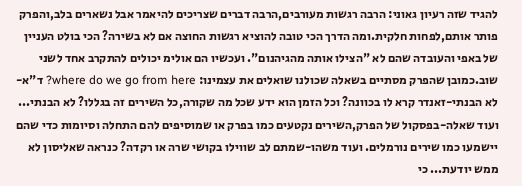להגיד שזה רעיון גאוני: הרבה רגשות מעורבים,הרבה דברים שצריכים להיאמר אבל נשארים בלב,והפרק פותר אותם,לפחות חלקית.ומה הדרך הכי טובה להוציא רגשות החוצה אם לא בשירה? הכי בולט העניין של באפי והעובדה שהם לא "הצילו אותה מהגיהנום". ועכשיו הם אולימ יכולים להתקרב אחד לשני שוב.כמובן שהפרק מסתיים בשאלה שכולנו שואלים את עצמינו: where do we go from here? ד"א-לא הבנתי-זאנדר קרא לו בכוונה? וכל הזמן הוא ידע שכל מה שקורה,כל השירים זה בגללו? לא הבנתי... ועוד שאלה-בפסקול של הפרק,השירים נקטעים כמו בפרק או שמוסיפים להם התחלה וסיומות כדי שהם יישמעו כמו שירים נורמלים. ועוד משהו-שמתם לב שווילו בקושי שרה או רקדה? כנראה שאליסון לא ממש יודעת... כי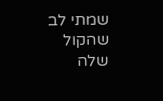שמתי לב שהקול שלה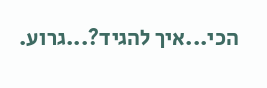הכי...איך להגיד?...גרוע.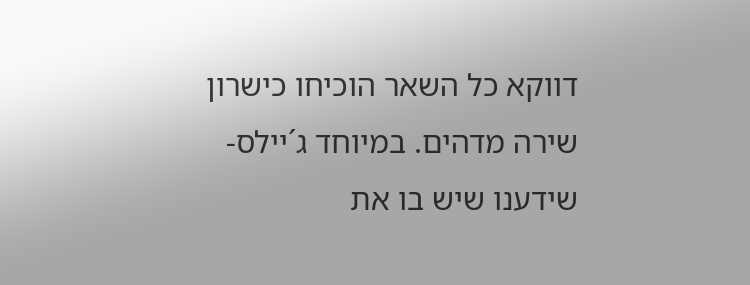דווקא כל השאר הוכיחו כישרון שירה מדהים. במיוחד ג´יילס-שידענו שיש בו את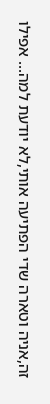זה,אניה וטארה שדי הפתיעה אותי,לא יודעת למה... אפילו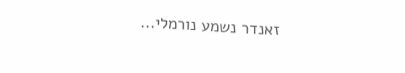זאנדר נשמע נורמלי...